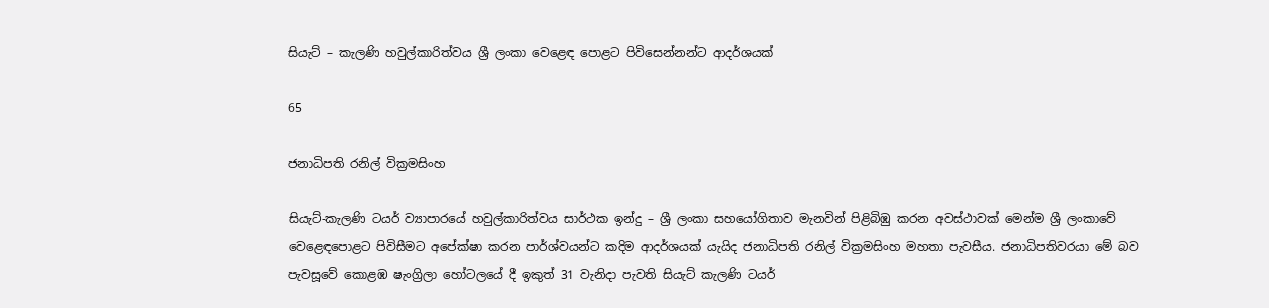සියැට් – කැලණි හවුල්කාරිත්වය ශ්‍රී ලංකා වෙළෙඳ පොළට පිවිසෙන්නන්ට ආදර්ශයක්

65

ජනාධිපති රනිල් වික්‍රමසිංහ

සියැට්-කැලණි ටයර් ව්‍යාපාරයේ හවුල්කාරිත්වය සාර්ථක ඉන්දු – ශ්‍රී ලංකා සහයෝගිතාව මැනවින් පිළිබිඹු කරන අවස්ථාවක් මෙන්ම ශ්‍රී ලංකාවේ වෙළෙඳපොළට පිවිසීමට අපේක්ෂා කරන පාර්ශ්වයන්ට කදිම ආදර්ශයක් යැයිද ජනාධිපති රනිල් වික්‍රමසිංහ මහතා පැවසීය. ජනාධිපතිවරයා මේ බව පැවසූවේ කොළඹ ෂැංග්‍රිලා හෝටලයේ දී ඉකුත් 31 වැනිදා පැවති සියැට් කැලණි ටයර්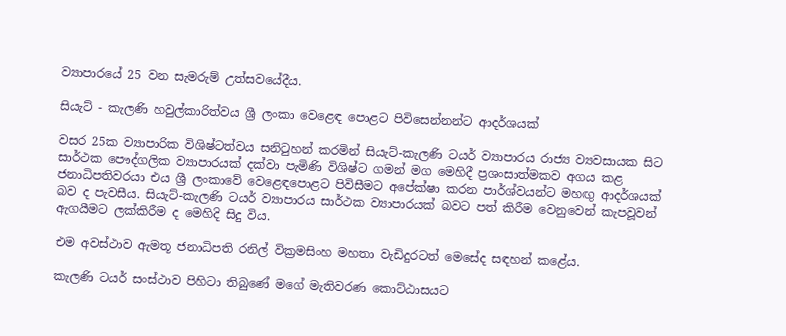ව්‍යාපාරයේ 25 වන සැමරුම් උත්සවයේදීය.

සියැට් - කැලණි හවුල්කාරිත්වය ශ්‍රී ලංකා වෙළෙඳ පොළට පිවිසෙන්නන්ට ආදර්ශයක්

වසර 25ක ව්‍යාපාරික විශිෂ්ටත්වය සනිටුහන් කරමින් සියැට්-කැලණි ටයර් ව්‍යාපාරය රාජ්‍ය ව්‍යවසායක සිට සාර්ථක පෞද්ගලික ව්‍යාපාරයක් දක්වා පැමිණි විශිෂ්ට ගමන් මග මෙහිදී ප්‍රශංසාත්මකව අගය කළ ජනාධිපතිවරයා එය ශ්‍රී ලංකාවේ වෙළෙඳපොළට පිවිසීමට අපේක්ෂා කරන පාර්ශ්වයන්ට මහඟු ආදර්ශයක් බව ද පැවසීය. සියැට්-කැලණි ටයර් ව්‍යාපාරය සාර්ථක ව්‍යාපාරයක් බවට පත් කිරීම වෙනුවෙන් කැපවූවන් ඇගයීමට ලක්කිරීම ද මෙහිදි සිදු විය.

එම අවස්ථාව ඇමතූ ජනාධිපති රනිල් වික්‍රමසිංහ මහතා වැඩිදුරටත් මෙසේද සඳහන් කළේය.

කැලණි ටයර් සංස්ථාව පිහිටා තිබුණේ මගේ මැතිවරණ කොට්ඨාසයට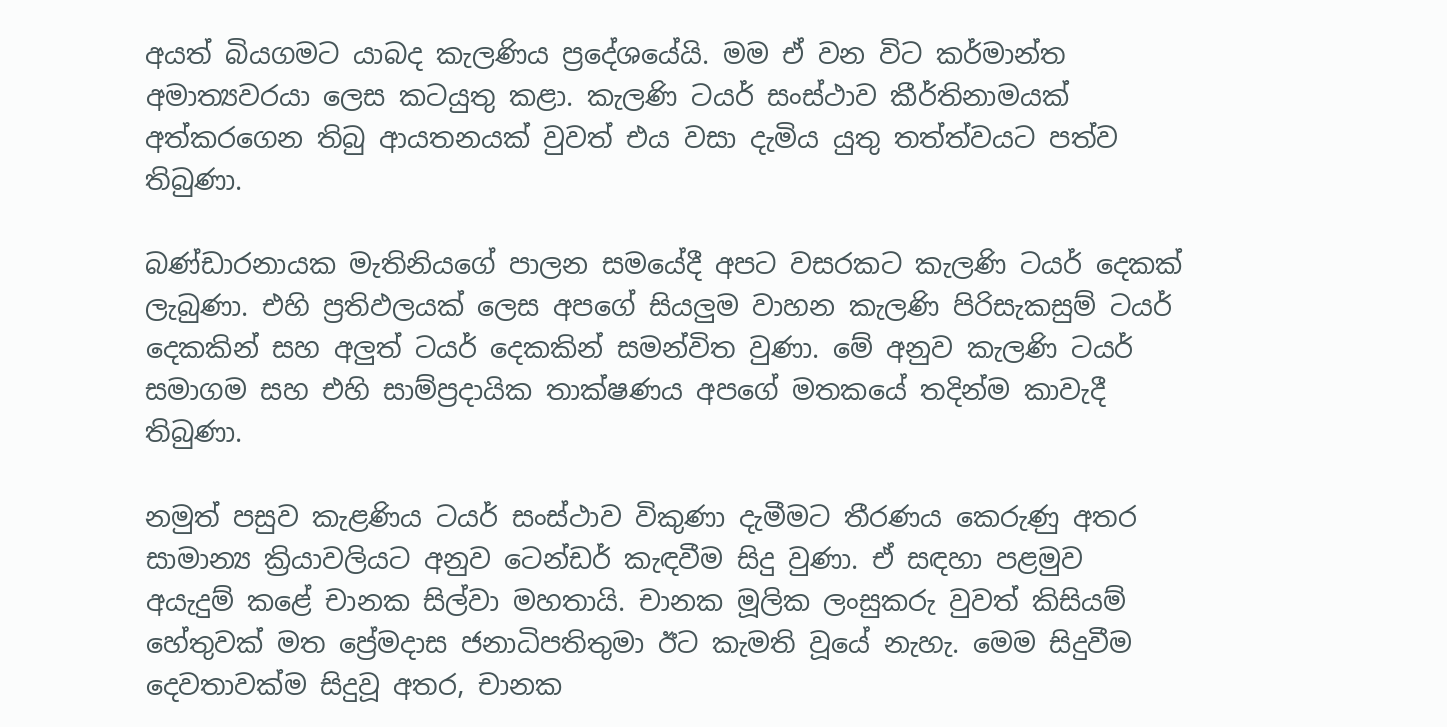අයත් බියගමට යාබද කැලණිය ප්‍රදේශයේයි. මම ඒ වන විට කර්මාන්ත අමාත්‍යවරයා ලෙස කටයුතු කළා. කැලණි ටයර් සංස්ථාව කීර්තිනාමයක් අත්කරගෙන තිබු ආයතනයක් වුවත් එය වසා දැමිය යුතු තත්ත්වයට පත්ව තිබුණා.

බණ්ඩාරනායක මැතිනියගේ පාලන සමයේදී අපට වසරකට කැලණි ටයර් දෙකක් ලැබුණා. එහි ප්‍රතිඵලයක් ලෙස අපගේ සියලුම වාහන කැලණි පිරිසැකසුම් ටයර් දෙකකින් සහ අලුත් ටයර් දෙකකින් සමන්විත වුණා. මේ අනුව කැලණි ටයර් සමාගම සහ එහි සාම්ප්‍රදායික තාක්ෂණය අපගේ මතකයේ තදින්ම කාවැදී තිබුණා.

නමුත් පසුව කැළණිය ටයර් සංස්ථාව විකුණා දැමීමට තීරණය කෙරුණු අතර සාමාන්‍ය ක්‍රියාවලියට අනුව ටෙන්ඩර් කැඳවීම සිදු වුණා. ඒ සඳහා පළමුව අයැදුම් කළේ චානක සිල්වා මහතායි. චානක මූලික ලංසුකරු වුවත් කිසියම් හේතුවක් මත ප්‍රේමදාස ජනාධිපතිතුමා ඊට කැමති වූයේ නැහැ. මෙම සිදුවීම දෙවතාවක්ම සිදුවූ අතර, චානක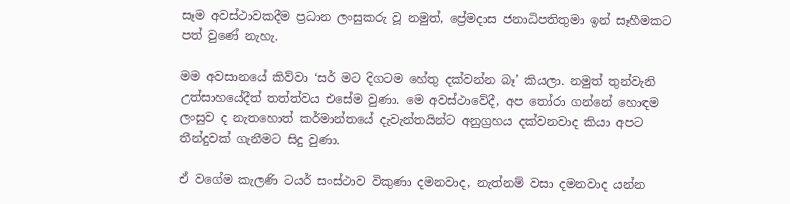සෑම අවස්ථාවකදීම ප්‍රධාන ලංසුකරු වූ නමුත්, ප්‍රේමදාස ජනාධිපතිතුමා ඉන් සෑහීමකට පත් වුණේ නැහැ.

මම අවසානයේ කිව්වා ‘සර් මට දිගටම හේතු දක්වන්න බෑ’ කියලා. නමුත් තුන්වැනි උත්සාහයේදීත් තත්ත්වය එසේම වුණා. මෙ අවස්ථාවේදී, අප තෝරා ගන්නේ හොඳම ලංසුව ද නැතහොත් කර්මාන්තයේ දැවැන්තයින්ට අනුග්‍රහය දක්වනවාද කියා අපට තීන්දුවක් ගැනීමට සිදු වුණා.

ඒ වගේම කැලණි ටයර් සංස්ථාව විකුණා දමනවාද, නැත්නම් වසා දමනවාද යන්න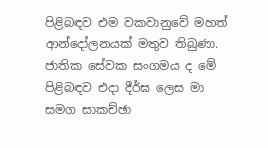පිළිබඳව එම වකවානුවේ මහත් ආන්දෝලනයක් මතුව තිබුණා. ජාතික සේවක සංගමය ද මේ පිළිබඳව එදා දීර්ඝ ලෙස මා සමග සාකච්ඡා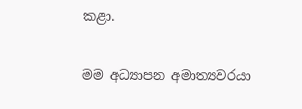කළා.

මම අධ්‍යාපන අමාත්‍යවරයා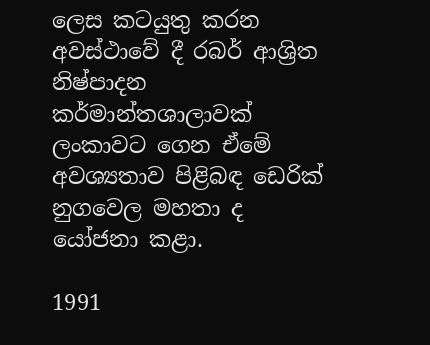ලෙස කටයුතු කරන අවස්ථාවේ දී රබර් ආශ්‍රිත නිෂ්පාදන කර්මාන්තශාලාවක් ලංකාවට ගෙන ඒමේ අවශ්‍යතාව පිළිබඳ ඩෙරික් නුගවෙල මහතා ද යෝජනා කළා.

1991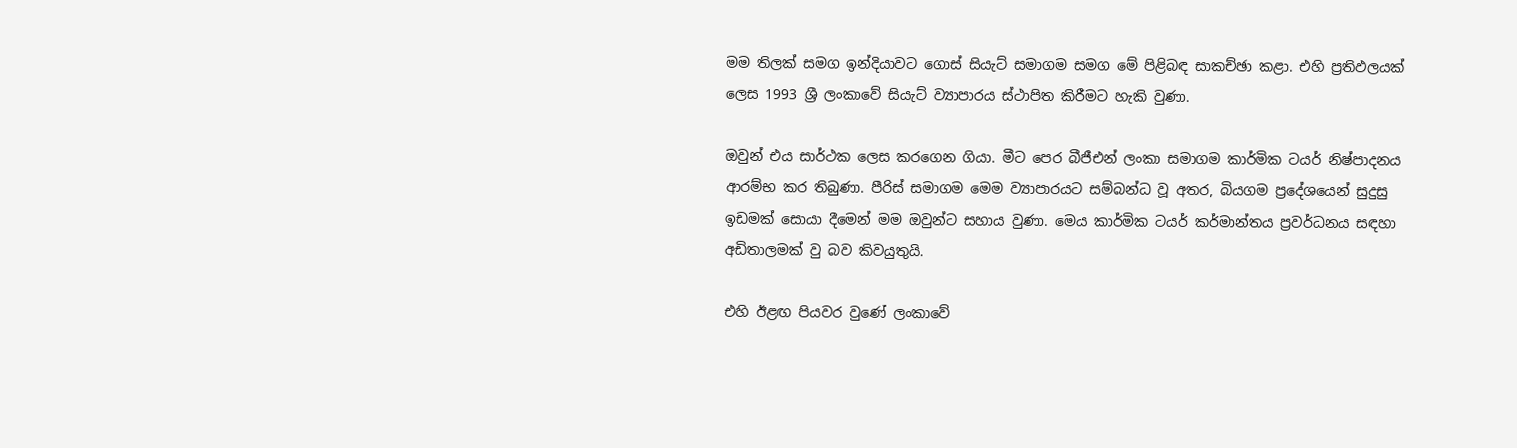මම තිලක් සමග ඉන්දියාවට ගොස් සියැට් සමාගම සමග මේ පිළිබඳ සාකච්ඡා කළා. එහි ප්‍රතිඵලයක් ලෙස 1993 ශ්‍රී ලංකාවේ සියැට් ව්‍යාපාරය ස්ථාපිත කිරීමට හැකි වුණා.

ඔවුන් එය සාර්ථක ලෙස කරගෙන ගියා. මීට පෙර බීජීඑන් ලංකා සමාගම කාර්මික ටයර් නිෂ්පාදනය ආරම්භ කර තිබුණා. පීරිස් සමාගම මෙම ව්‍යාපාරයට සම්බන්ධ වූ අතර, බියගම ප්‍රදේශයෙන් සුදුසු ඉඩමක් සොයා දීමෙන් මම ඔවුන්ට සහාය වුණා. මෙය කාර්මික ටයර් කර්මාන්තය ප්‍රවර්ධනය සඳහා අඩිතාලමක් වු බව කිවයුතුයි.

එහි ඊළඟ පියවර වුණේ ලංකාවේ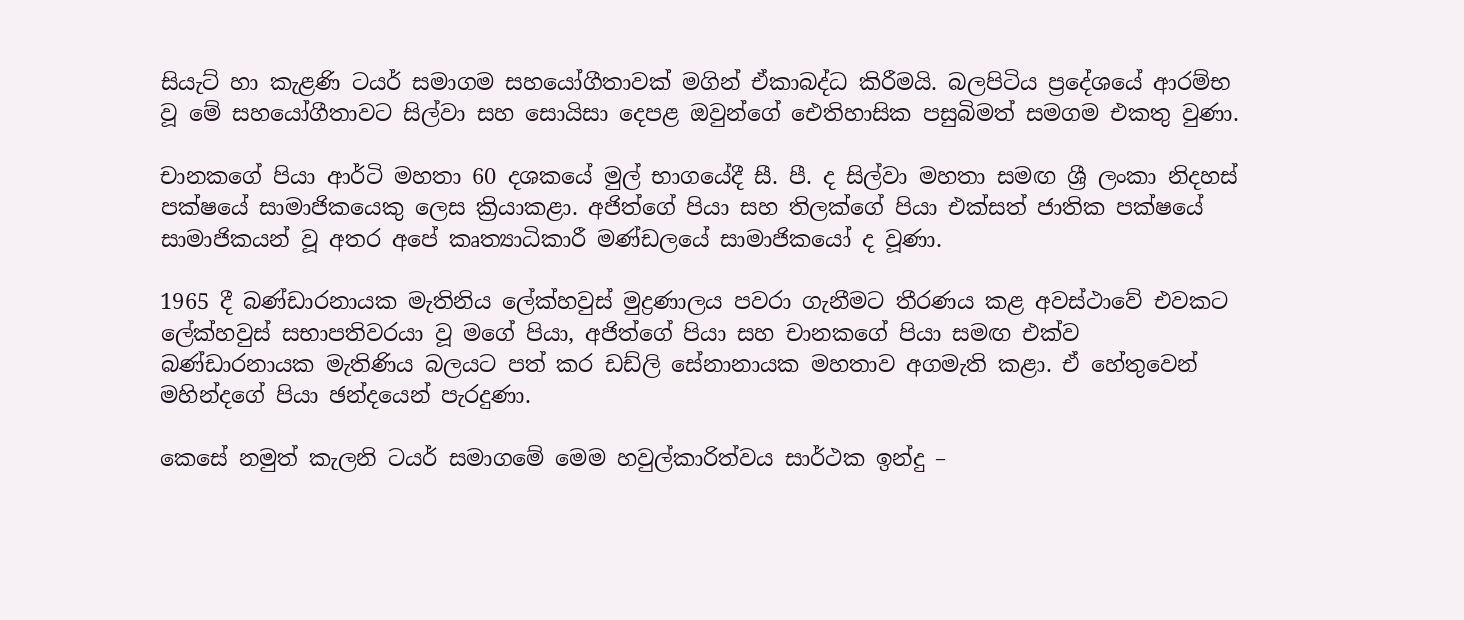සියැට් හා කැළණි ටයර් සමාගම සහයෝගීතාවක් මගින් ඒකාබද්ධ කිරීමයි. බලපිටිය ප්‍රදේශයේ ආරම්භ වූ මේ සහයෝගීතාවට සිල්වා සහ සොයිසා දෙපළ ඔවුන්ගේ ඓතිහාසික පසුබිමත් සමගම එකතු වුණා.

චානකගේ පියා ආර්ටි මහතා 60 දශකයේ මුල් භාගයේදී සී. පී. ද සිල්වා මහතා සමඟ ශ්‍රී ලංකා නිදහස් පක්ෂයේ සාමාජිකයෙකු ලෙස ක්‍රියාකළා. අජිත්ගේ පියා සහ තිලක්ගේ පියා එක්සත් ජාතික පක්ෂයේ සාමාජිකයන් වූ අතර අපේ කෘත්‍යාධිකාරී මණ්ඩලයේ සාමාජිකයෝ ද වූණා.

1965 දී බණ්ඩාරනායක මැතිනිය ලේක්හවුස් මුද්‍රණාලය පවරා ගැනීමට තීරණය කළ අවස්ථාවේ එවකට ලේක්හවුස් සභාපතිවරයා වූ මගේ පියා, අජිත්ගේ පියා සහ චානකගේ පියා සමඟ එක්ව බණ්ඩාරනායක මැතිණිය බලයට පත් කර ඩඩ්ලි සේනානායක මහතාව අගමැති කළා. ඒ හේතුවෙන් මහින්දගේ පියා ඡන්දයෙන් පැරදුණා.

කෙසේ නමුත් කැලනි ටයර් සමාගමේ මෙම හවුල්කාරිත්වය සාර්ථක ඉන්දු –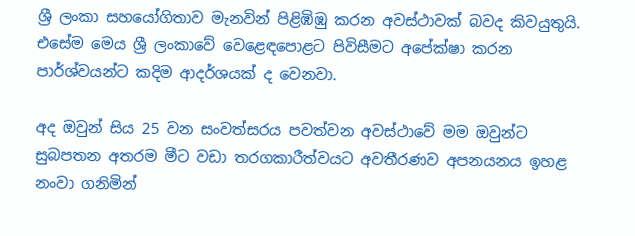ශ්‍රී ලංකා සහයෝගිතාව මැනවින් පිළිඹිඹු කරන අවස්ථාවක් බවද කිවයුතුයි. එසේම මෙය ශ්‍රී ලංකාවේ වෙළෙඳපොළට පිවිසීමට අපේක්ෂා කරන පාර්ශ්වයන්ට කදිම ආදර්ශයක් ද වෙනවා.

අද ඔවුන් සිය 25 වන සංවත්සරය පවත්වන අවස්ථාවේ මම ඔවුන්ට සුබපතන අතරම මීට වඩා තරගකාරීත්වයට අවතීරණව අපනයනය ඉහළ නංවා ගනිමින්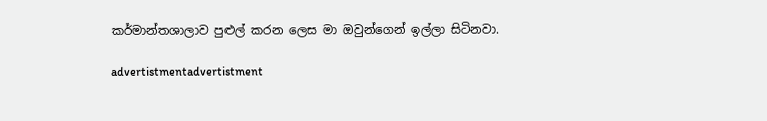කර්මාන්තශාලාව පුළුල් කරන ලෙස මා ඔවුන්ගෙන් ඉල්ලා සිටිනවා.

advertistmentadvertistment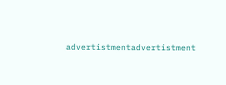advertistmentadvertistment